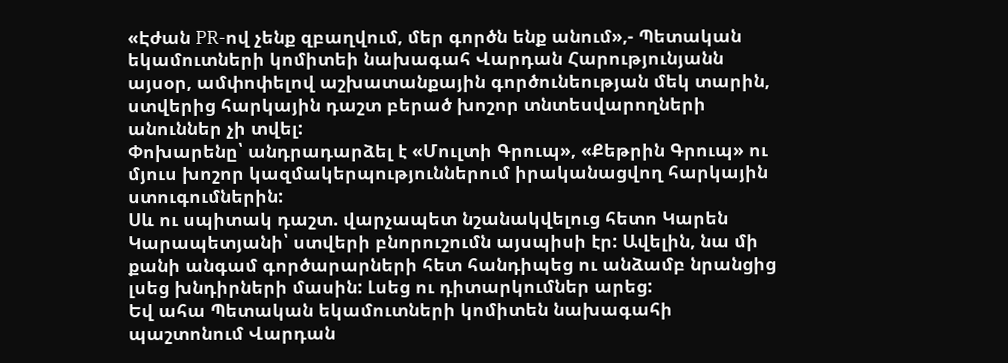«Էժան PR-ով չենք զբաղվում, մեր գործն ենք անում»,- Պետական եկամուտների կոմիտեի նախագահ Վարդան Հարությունյանն այսօր, ամփոփելով աշխատանքային գործունեության մեկ տարին, ստվերից հարկային դաշտ բերած խոշոր տնտեսվարողների անուններ չի տվել:
Փոխարենը՝ անդրադարձել է «Մուլտի Գրուպ», «Քեթրին Գրուպ» ու մյուս խոշոր կազմակերպություններում իրականացվող հարկային ստուգումներին:
Սև ու սպիտակ դաշտ. վարչապետ նշանակվելուց հետո Կարեն Կարապետյանի՝ ստվերի բնորուշումն այսպիսի էր: Ավելին, նա մի քանի անգամ գործարարների հետ հանդիպեց ու անձամբ նրանցից լսեց խնդիրների մասին: Լսեց ու դիտարկումներ արեց:
Եվ ահա Պետական եկամուտների կոմիտեն նախագահի պաշտոնում Վարդան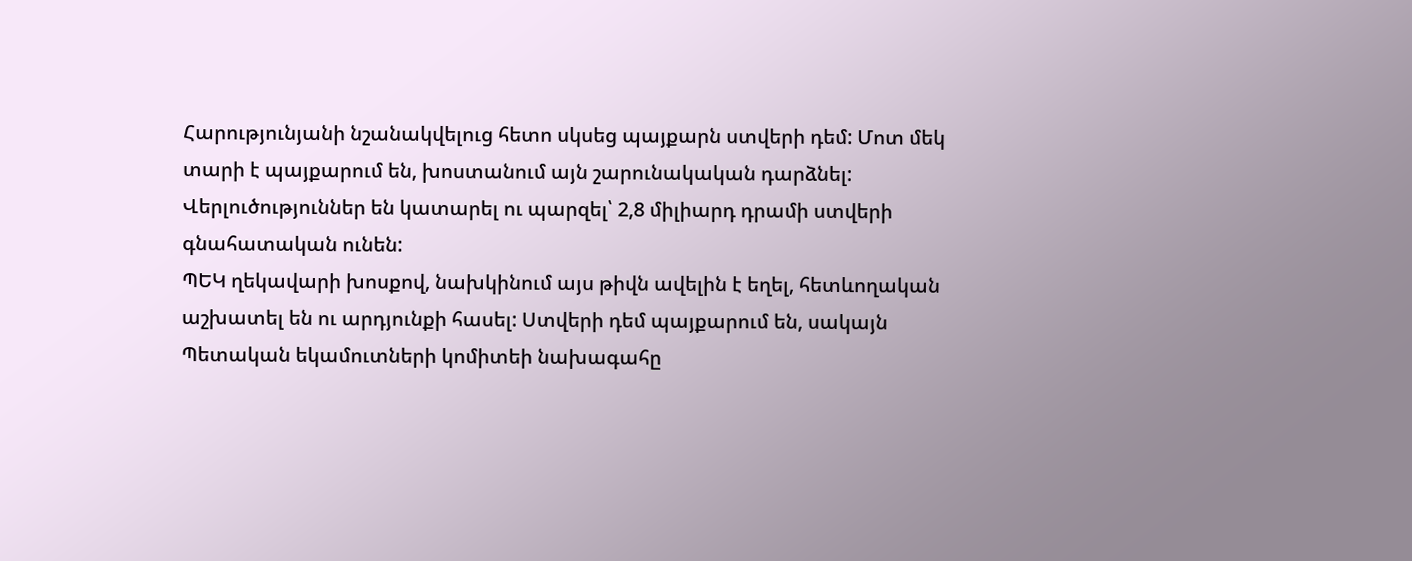Հարությունյանի նշանակվելուց հետո սկսեց պայքարն ստվերի դեմ: Մոտ մեկ տարի է պայքարում են, խոստանում այն շարունակական դարձնել: Վերլուծություններ են կատարել ու պարզել՝ 2,8 միլիարդ դրամի ստվերի գնահատական ունեն:
ՊԵԿ ղեկավարի խոսքով, նախկինում այս թիվն ավելին է եղել, հետևողական աշխատել են ու արդյունքի հասել: Ստվերի դեմ պայքարում են, սակայն Պետական եկամուտների կոմիտեի նախագահը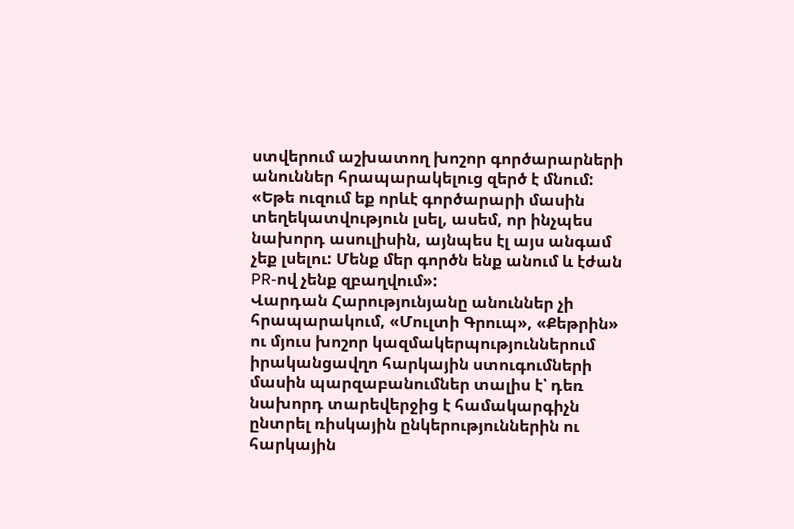ստվերում աշխատող խոշոր գործարարների անուններ հրապարակելուց զերծ է մնում:
«Եթե ուզում եք որևէ գործարարի մասին տեղեկատվություն լսել, ասեմ, որ ինչպես նախորդ ասուլիսին, այնպես էլ այս անգամ չեք լսելու: Մենք մեր գործն ենք անում և էժան PR-ով չենք զբաղվում»:
Վարդան Հարությունյանը անուններ չի հրապարակում, «Մուլտի Գրուպ», «Քեթրին» ու մյուս խոշոր կազմակերպություններում իրականցավղո հարկային ստուգումների մասին պարզաբանումներ տալիս է՝ դեռ նախորդ տարեվերջից է համակարգիչն ընտրել ռիսկային ընկերություններին ու հարկային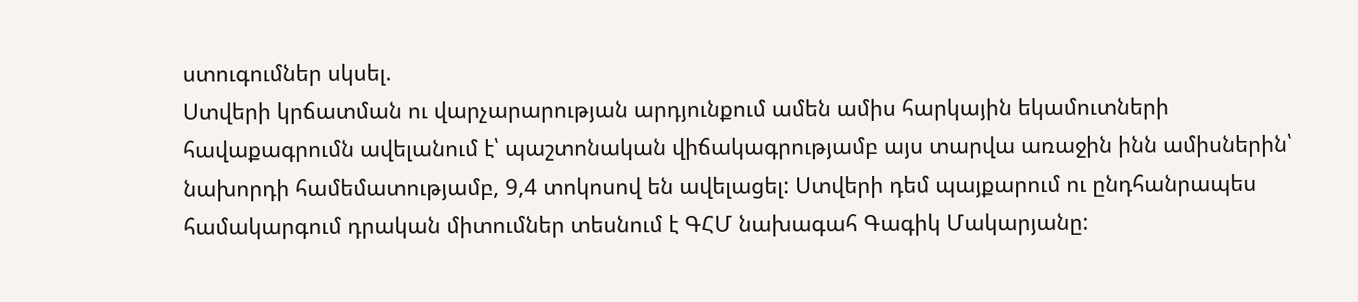ստուգումներ սկսել.
Ստվերի կրճատման ու վարչարարության արդյունքում ամեն ամիս հարկային եկամուտների հավաքագրումն ավելանում է՝ պաշտոնական վիճակագրությամբ այս տարվա առաջին ինն ամիսներին՝ նախորդի համեմատությամբ, 9,4 տոկոսով են ավելացել: Ստվերի դեմ պայքարում ու ընդհանրապես համակարգում դրական միտումներ տեսնում է ԳՀՄ նախագահ Գագիկ Մակարյանը: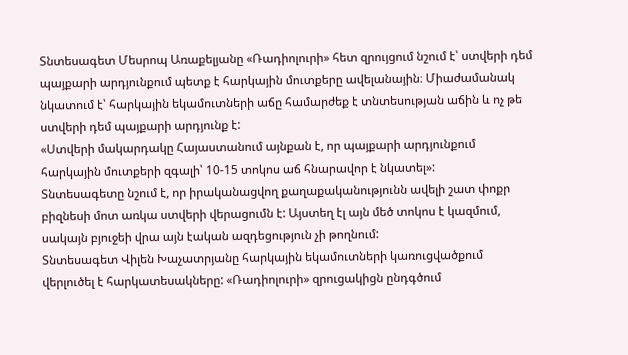Տնտեսագետ Մեսրոպ Առաքելյանը «Ռադիոլուրի» հետ զրույցում նշում է՝ ստվերի դեմ պայքարի արդյունքում պետք է հարկային մուտքերը ավելանային։ Միաժամանակ նկատում է՝ հարկային եկամուտների աճը համարժեք է տնտեսության աճին և ոչ թե ստվերի դեմ պայքարի արդյունք է:
«Ստվերի մակարդակը Հայաստանում այնքան է, որ պայքարի արդյունքում հարկային մուտքերի զգալի՝ 10-15 տոկոս աճ հնարավոր է նկատել»:
Տնտեսագետը նշում է, որ իրականացվող քաղաքականությունն ավելի շատ փոքր բիզնեսի մոտ առկա ստվերի վերացումն է: Այստեղ էլ այն մեծ տոկոս է կազմում, սակայն բյուջեի վրա այն էական ազդեցություն չի թողնում:
Տնտեսագետ Վիլեն Խաչատրյանը հարկային եկամուտների կառուցվածքում վերլուծել է հարկատեսակները: «Ռադիոլուրի» զրուցակիցն ընդգծում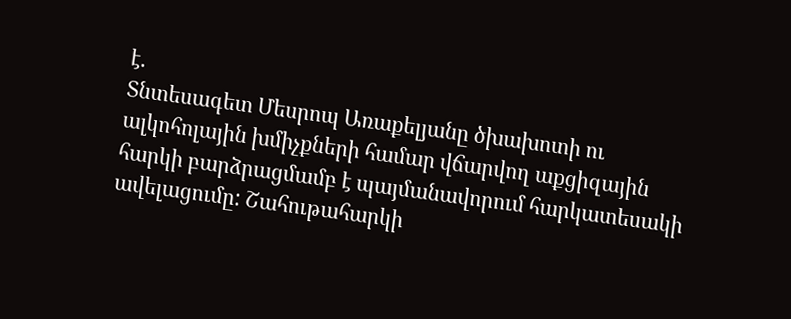է.
Տնտեսագետ Մեսրոպ Առաքելյանը ծխախոտի ու ալկոհոլային խմիչքների համար վճարվող աքցիզային հարկի բարձրացմամբ է պայմանավորում հարկատեսակի ավելացումը: Շահութահարկի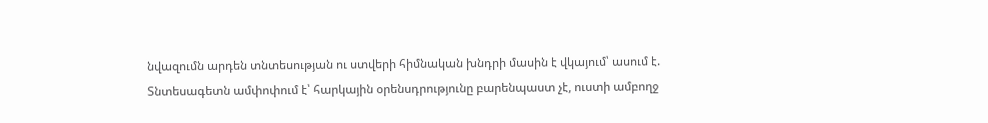նվազումն արդեն տնտեսության ու ստվերի հիմնական խնդրի մասին է վկայում՝ ասում է.
Տնտեսագետն ամփոփում է՝ հարկային օրենսդրությունը բարենպաստ չէ, ուստի ամբողջ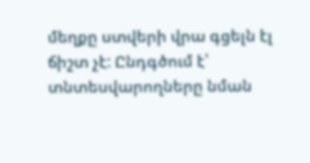մեղքը ստվերի վրա գցելն էլ ճիշտ չէ: Ընդգծում է՝ տնտեսվարողները նման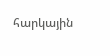հարկային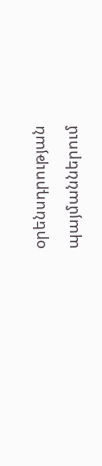օրենսդրության պայմաններում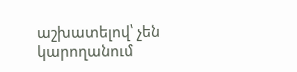աշխատելով՝ չեն կարողանում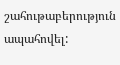շահութաբերություն ապահովել: